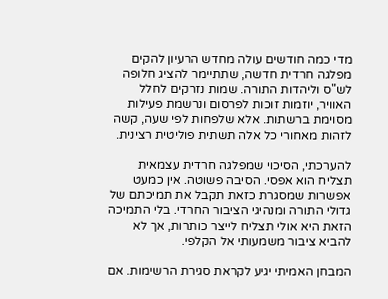מדי כמה חודשים עולה מחדש הרעיון להקים מפלגה חרדית חדשה, שתתיימר להציג חלופה לש"ס וליהדות התורה. שמות נזרקים לחלל האוויר, יוזמות זוכות לפרסום ונרשמת פעילות מסוימת ברשתות. אלא שלפחות לפי שעה, קשה לזהות מאחורי כל אלה תשתית פוליטית רצינית.

להערכתי, הסיכוי שמפלגה חרדית עצמאית תצליח הוא אפסי. הסיבה פשוטה. אין כמעט אפשרות שמסגרת כזאת תקבל את תמיכתם של גדולי התורה ומנהיגי הציבור החרדי. בלי התמיכה הזאת היא אולי תצליח לייצר כותרות, אך לא להביא ציבור משמעותי אל הקלפי.

המבחן האמיתי יגיע לקראת סגירת הרשימות. אם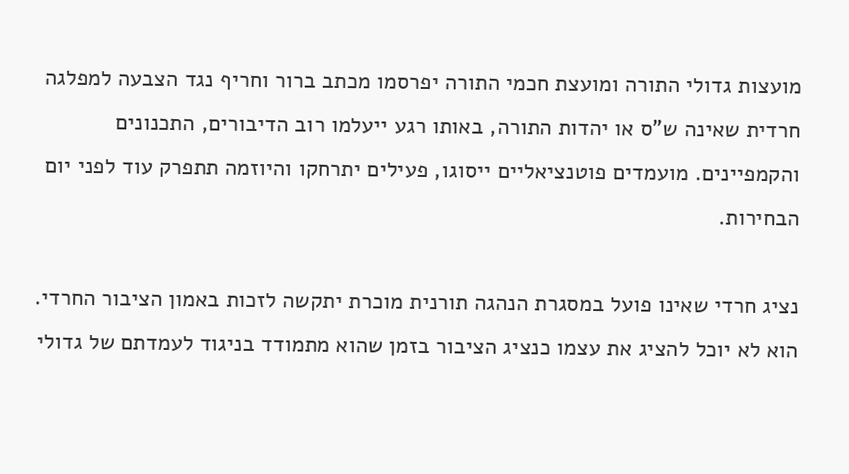מועצות גדולי התורה ומועצת חכמי התורה יפרסמו מכתב ברור וחריף נגד הצבעה למפלגה חרדית שאינה ש"ס או יהדות התורה, באותו רגע ייעלמו רוב הדיבורים, התכנונים והקמפיינים. מועמדים פוטנציאליים ייסוגו, פעילים יתרחקו והיוזמה תתפרק עוד לפני יום הבחירות.

נציג חרדי שאינו פועל במסגרת הנהגה תורנית מוכרת יתקשה לזכות באמון הציבור החרדי. הוא לא יוכל להציג את עצמו כנציג הציבור בזמן שהוא מתמודד בניגוד לעמדתם של גדולי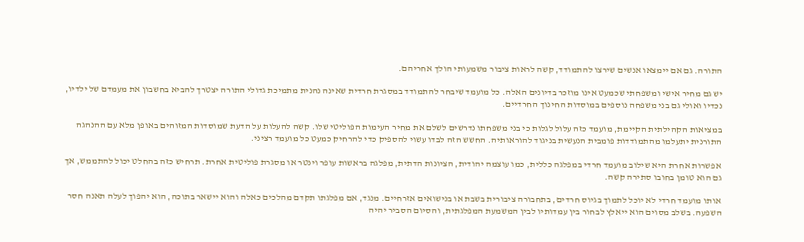התורה. גם אם יימצאו אנשים שירצו להתמודד, קשה לראות ציבור משמעותי הולך אחריהם.

יש גם מחיר אישי ומשפחתי שכמעט אינו מוזכר בדיונים האלה. כל מועמד שיבחר להתמודד במסגרת חרדית שאינה נהנית מתמיכת גדולי התורה יצטרך להביא בחשבון את מעמדם של ילדיו, נכדיו ואולי גם בני משפחה נוספים במוסדות החינוך החרדיים.

במציאות הקהילתית הקיימת, מועמד כזה עלול לגלות כי בני משפחתו נדרשים לשלם את מחיר העימות הפוליטי שלו. קשה להעלות על הדעת שמוסדות המזוהים באופן מלא עם ההנהגה התורנית יתעלמו מהתמודדות פומבית הנעשית בניגוד להוראותיה. החשש הזה לבדו עשוי להספיק כדי להרחיק כמעט כל מועמד רציני.

אפשרות אחרת היא שילוב מועמד חרדי במפלגה כללית, כמו עוצמה יהודית, הציונות הדתית, מפלגה בראשות עופר וינטר או מסגרת פוליטית אחרת. תרחיש כזה בהחלט יכול להתממש, אך גם הוא טומן בחובו סתירה קשה.

אותו מועמד חרדי לא יוכל לתמוך בגיוס חרדים, בתחבורה ציבורית בשבת או בנישואים אזרחיים. מנגד, אם מפלגתו תקדם מהלכים כאלה והוא יישאר בתוכה, הוא יהפוך לעלה תאנה חסר השפעה. בשלב מסוים הוא ייאלץ לבחור בין עמדותיו לבין המשמעת המפלגתית, והסיום הסביר יהיה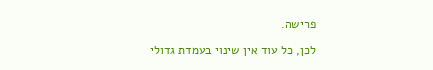פרישה.

לכן, כל עוד אין שינוי בעמדת גדולי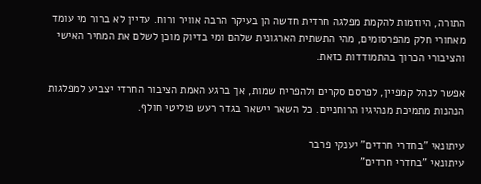התורה, היוזמות להקמת מפלגה חרדית חדשה הן בעיקר הרבה אוויר ורוח. עדיין לא ברור מי עומד מאחורי חלק מהפרסומים, מהי התשתית הארגונית שלהם ומי בדיוק מוכן לשלם את המחיר האישי והציבורי הכרוך בהתמודדות כזאת.

אפשר לנהל קמפיין, לפרסם סקרים ולהפריח שמות, אך ברגע האמת הציבור החרדי יצביע למפלגות הנהנות מתמיכת מנהיגיו הרוחניים. כל השאר יישאר בגדר רעש פוליטי חולף.

עיתונאי "בחדרי חרדים" יענקי פרבר
עיתונאי "בחדרי חרדים"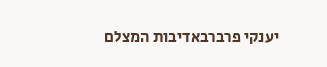יענקי פרברבאדיבות המצלם